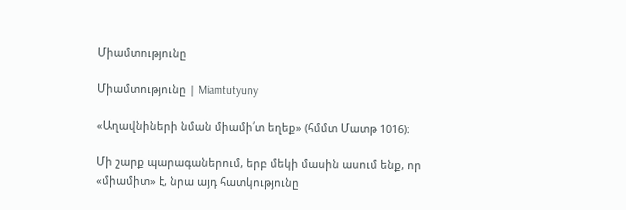Միամտությունը

Միամտությունը | Miamtutyuny

«Աղավնիների նման միամի՛տ եղեք» (հմմտ Մատթ 1016)։

Մի շարք պարագաներում, երբ մեկի մասին ասում ենք, որ «միամիտ» է, նրա այդ հատկությունը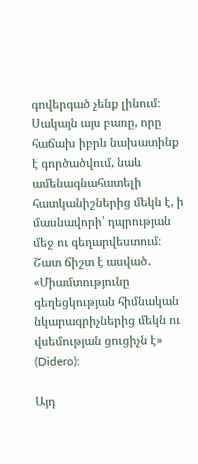գովերգած չենք լինում։ Սակայն այս բառը, որը հաճախ իբրև նախատինք է գործածվում, նաև ամենագնահատելի հատկանիշներից մեկն է, ի մասնավորի՝ դպրության մեջ ու գեղարվեստում։ Շատ ճիշտ է ասված․ «Միամտությունը գեղեցկության հիմնական նկարագրիչներից մեկն ու վսեմության ցուցիչն է» (Didero)։

Այդ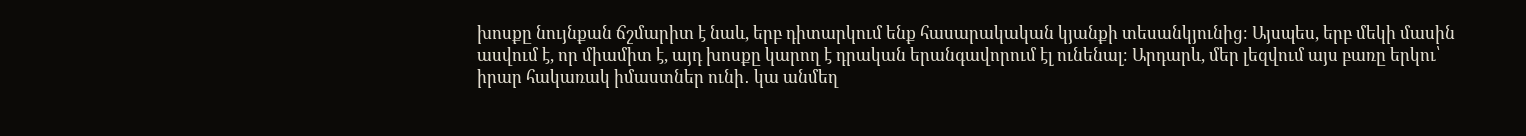խոսքը նույնքան ճշմարիտ է նաև, երբ դիտարկում ենք հասարակական կյանքի տեսանկյունից։ Այսպես, երբ մեկի մասին ասվում է, որ միամիտ է, այդ խոսքը կարող է դրական երանգավորում էլ ունենալ։ Արդարև, մեր լեզվում այս բառը երկու՝ իրար հակառակ իմաստներ ունի․ կա անմեղ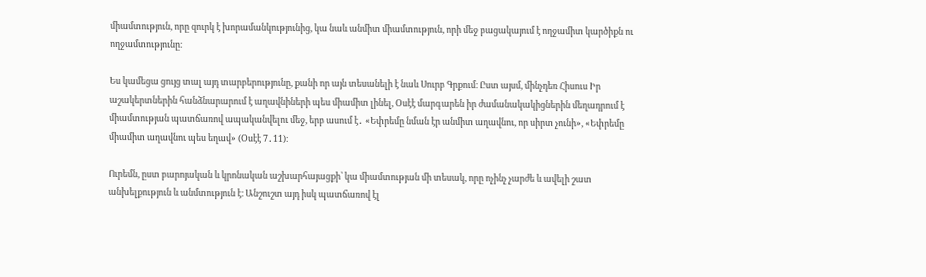միամտություն, որը զուրկ է խորամանկությունից, կա նաև անմիտ միամտություն, որի մեջ բացակայում է ողջամիտ կարծիքն ու ողջամտությունը։

Ես կամեցա ցույց տալ այդ տարբերությունը, քանի որ այն տեսանելի է նաև Սուրբ Գրքում։ Ըստ այսմ, մինչդեռ Հիսուս Իր աշակերտներին հանձնարարում է աղավնիների պես միամիտ լինել, Օսէէ մարգարեն իր ժամանակակիցներին մեղադրում է միամտության պատճառով ապականվելու մեջ, երբ ասում է․ «Եփրեմը նման էր անմիտ աղավնու, որ սիրտ չունի», «Եփրեմը միամիտ աղավնու պես եղավ» (Օսէէ 7․11)։

Ուրեմն, ըստ բարոյական և կրոնական աշխարհայացքի՝ կա միամտության մի տեսակ, որը ոչինչ չարժե և ավելի շատ անխելքություն և անմտություն է։ Անշուշտ այդ իսկ պատճառով էլ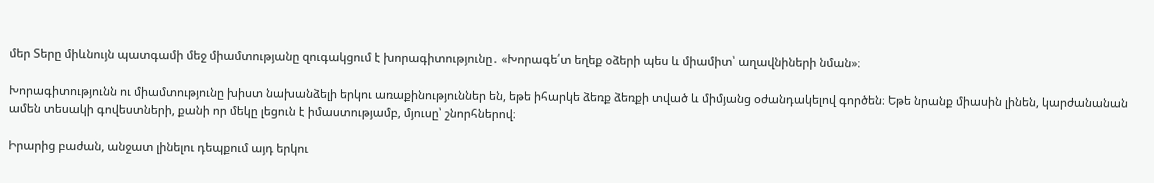մեր Տերը միևնույն պատգամի մեջ միամտությանը զուգակցում է խորագիտությունը․ «Խորագե՛տ եղեք օձերի պես և միամիտ՝ աղավնիների նման»։

Խորագիտությունն ու միամտությունը խիստ նախանձելի երկու առաքինություններ են, եթե իհարկե ձեռք ձեռքի տված և միմյանց օժանդակելով գործեն։ Եթե նրանք միասին լինեն, կարժանանան ամեն տեսակի գովեստների, քանի որ մեկը լեցուն է իմաստությամբ, մյուսը՝ շնորհներով։

Իրարից բաժան, անջատ լինելու դեպքում այդ երկու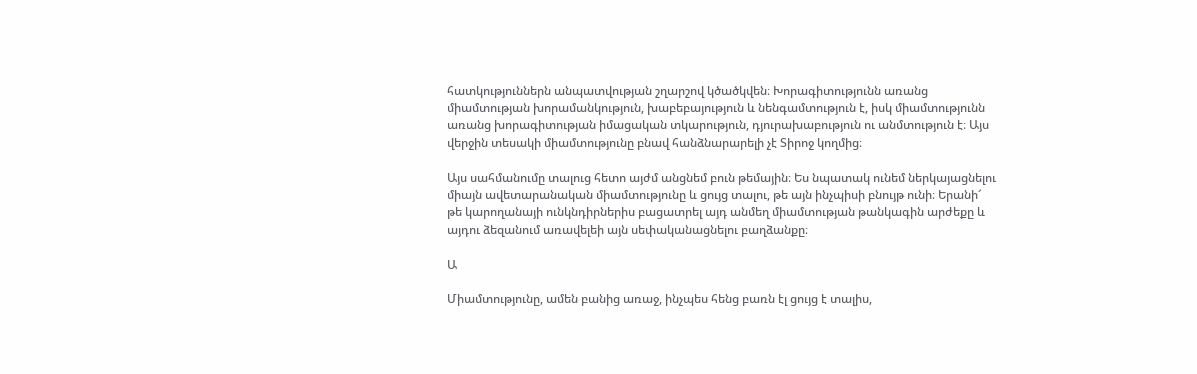հատկություններն անպատվության շղարշով կծածկվեն։ Խորագիտությունն առանց միամտության խորամանկություն, խաբեբայություն և նենգամտություն է, իսկ միամտությունն առանց խորագիտության իմացական տկարություն, դյուրախաբություն ու անմտություն է։ Այս վերջին տեսակի միամտությունը բնավ հանձնարարելի չէ Տիրոջ կողմից։

Այս սահմանումը տալուց հետո այժմ անցնեմ բուն թեմային։ Ես նպատակ ունեմ ներկայացնելու միայն ավետարանական միամտությունը և ցույց տալու, թե այն ինչպիսի բնույթ ունի։ Երանի՜ թե կարողանայի ունկնդիրներիս բացատրել այդ անմեղ միամտության թանկագին արժեքը և այդու ձեզանում առավելեի այն սեփականացնելու բաղձանքը։

Ա

Միամտությունը, ամեն բանից առաջ, ինչպես հենց բառն էլ ցույց է տալիս,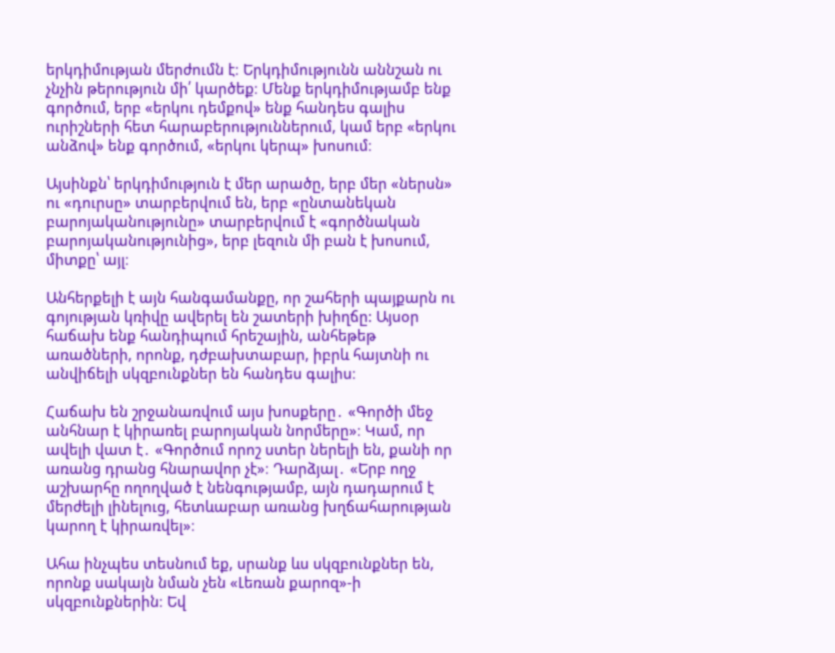երկդիմության մերժումն է։ Երկդիմությունն աննշան ու չնչին թերություն մի՛ կարծեք։ Մենք երկդիմությամբ ենք գործում, երբ «երկու դեմքով» ենք հանդես գալիս ուրիշների հետ հարաբերություններում, կամ երբ «երկու անձով» ենք գործում, «երկու կերպ» խոսում։

Այսինքն՝ երկդիմություն է մեր արածը, երբ մեր «ներսն» ու «դուրսը» տարբերվում են, երբ «ընտանեկան բարոյականությունը» տարբերվում է «գործնական բարոյականությունից», երբ լեզուն մի բան է խոսում, միտքը՝ այլ։

Անհերքելի է այն հանգամանքը, որ շահերի պայքարն ու գոյության կռիվը ավերել են շատերի խիղճը: Այսօր հաճախ ենք հանդիպում հրեշային, անհեթեթ առածների, որոնք, դժբախտաբար, իբրև հայտնի ու անվիճելի սկզբունքներ են հանդես գալիս։

Հաճախ են շրջանառվում այս խոսքերը․ «Գործի մեջ անհնար է կիրառել բարոյական նորմերը»։ Կամ, որ ավելի վատ է․ «Գործում որոշ ստեր ներելի են, քանի որ առանց դրանց հնարավոր չէ»։ Դարձյալ․ «Երբ ողջ աշխարհը ողողված է նենգությամբ, այն դադարում է մերժելի լինելուց, հետևաբար առանց խղճահարության կարող է կիրառվել»։

Ահա ինչպես տեսնում եք, սրանք ևս սկզբունքներ են, որոնք սակայն նման չեն «Լեռան քարոզ»-ի սկզբունքներին։ Եվ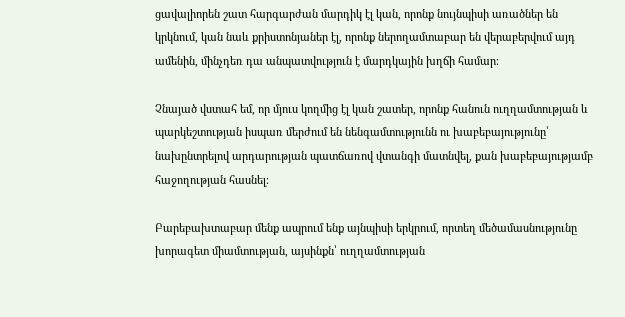ցավալիորեն շատ հարգարժան մարդիկ էլ կան, որոնք նույնպիսի առածներ են կրկնում, կան նաև քրիստոնյաներ էլ, որոնք ներողամտաբար են վերաբերվում այդ ամենին, մինչդեռ դա անպատվություն է մարդկային խղճի համար։

Չնայած վստահ եմ, որ մյուս կողմից էլ կան շատեր, որոնք հանուն ուղղամտության և պարկեշտության իսպառ մերժում են նենգամտությունն ու խաբեբայությունը՝ նախընտրելով արդարության պատճառով վտանգի մատնվել, քան խաբեբայությամբ հաջողության հասնել։

Բարեբախտաբար մենք ապրում ենք այնպիսի երկրում, որտեղ մեծամասնությունը խորագետ միամտության, այսինքն՝ ուղղամտության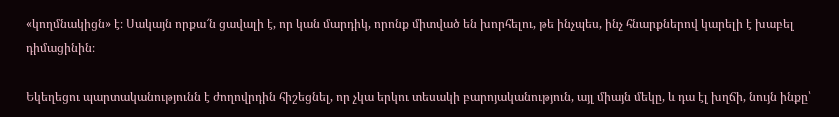«կողմնակիցն» է։ Սակայն որքա՜ն ցավալի է, որ կան մարդիկ, որոնք միտված են խորհելու, թե ինչպես, ինչ հնարքներով կարելի է խաբել դիմացինին։

Եկեղեցու պարտականությունն է ժողովրդին հիշեցնել, որ չկա երկու տեսակի բարոյականություն, այլ միայն մեկը, և դա էլ խղճի, նույն ինքը՝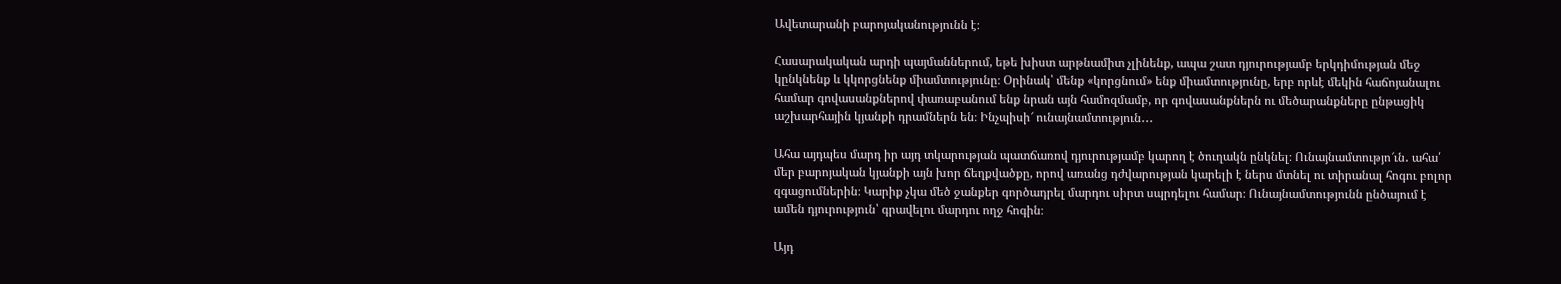Ավետարանի բարոյականությունն է։

Հասարակական արդի պայմաններում, եթե խիստ արթնամիտ չլինենք, ապա շատ դյուրությամբ երկդիմության մեջ կընկնենք և կկորցնենք միամտությունը։ Օրինակ՝ մենք «կորցնում» ենք միամտությունը, երբ որևէ մեկին հաճոյանալու համար գովասանքներով փառաբանում ենք նրան այն համոզմամբ, որ գովասանքներն ու մեծարանքները ընթացիկ աշխարհային կյանքի դրամներն են։ Ինչպիսի՜ ունայնամտություն․․․

Ահա այդպես մարդ իր այդ տկարության պատճառով դյուրությամբ կարող է ծուղակն ընկնել։ Ունայնամտությո՜ւն․ ահա՛ մեր բարոյական կյանքի այն խոր ճեղքվածքը, որով առանց դժվարության կարելի է ներս մտնել ու տիրանալ հոգու բոլոր զգացումներին։ Կարիք չկա մեծ ջանքեր գործադրել մարդու սիրտ սպրդելու համար։ Ունայնամտությունն ընծայում է ամեն դյուրություն՝ գրավելու մարդու ողջ հոգին։

Այդ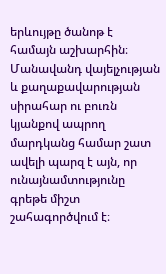երևույթը ծանոթ է համայն աշխարհին։ Մանավանդ վայելչության և քաղաքավարության սիրահար ու բուռն կյանքով ապրող մարդկանց համար շատ ավելի պարզ է այն, որ ունայնամտությունը գրեթե միշտ շահագործվում է։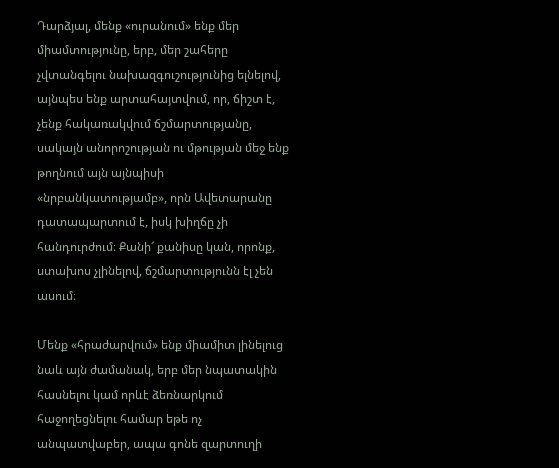Դարձյալ, մենք «ուրանում» ենք մեր միամտությունը, երբ, մեր շահերը չվտանգելու նախազգուշությունից ելնելով, այնպես ենք արտահայտվում, որ, ճիշտ է, չենք հակառակվում ճշմարտությանը, սակայն անորոշության ու մթության մեջ ենք թողնում այն այնպիսի «նրբանկատությամբ», որն Ավետարանը դատապարտում է, իսկ խիղճը չի հանդուրժում։ Քանի՜ քանիսը կան, որոնք, ստախոս չլինելով, ճշմարտությունն էլ չեն ասում։

Մենք «հրաժարվում» ենք միամիտ լինելուց նաև այն ժամանակ, երբ մեր նպատակին հասնելու կամ որևէ ձեռնարկում հաջողեցնելու համար եթե ոչ անպատվաբեր, ապա գոնե զարտուղի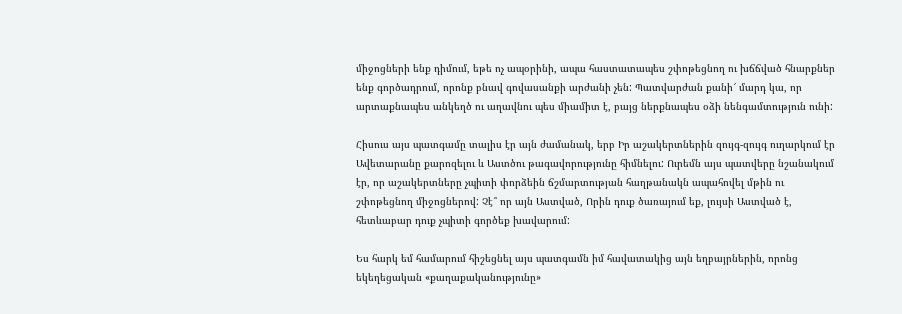միջոցների ենք դիմում, եթե ոչ ապօրինի, ապա հաստատապես շփոթեցնող ու խճճված հնարքներ ենք գործադրում, որոնք բնավ գովասանքի արժանի չեն: Պատվարժան քանի՜ մարդ կա, որ արտաքնապես անկեղծ ու աղավնու պես միամիտ է, բայց ներքնապես օձի նենգամտություն ունի:

Հիսուս այս պատգամը տալիս էր այն ժամանակ, երբ Իր աշակերտներին զույգ-զույգ ուղարկում էր Ավետարանը քարոզելու և Աստծու թագավորությունը հիմնելու: Ուրեմն այս պատվերը նշանակում էր, որ աշակերտները չպիտի փորձեին ճշմարտության հաղթանակն ապահովել մթին ու շփոթեցնող միջոցներով: Չէ՞ որ այն Աստված, Որին դուք ծառայում եք, լույսի Աստված է, հետևաբար դուք չպիտի գործեք խավարում:

Ես հարկ եմ համարում հիշեցնել այս պատգամն իմ հավատակից այն եղբայրներին, որոնց եկեղեցական «քաղաքականությունը»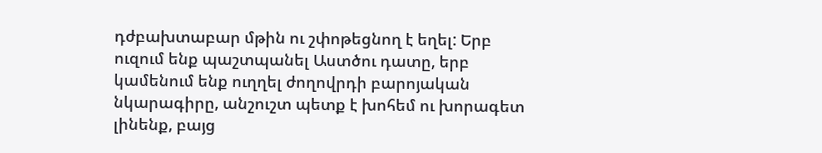դժբախտաբար մթին ու շփոթեցնող է եղել: Երբ ուզում ենք պաշտպանել Աստծու դատը, երբ կամենում ենք ուղղել ժողովրդի բարոյական նկարագիրը, անշուշտ պետք է խոհեմ ու խորագետ լինենք, բայց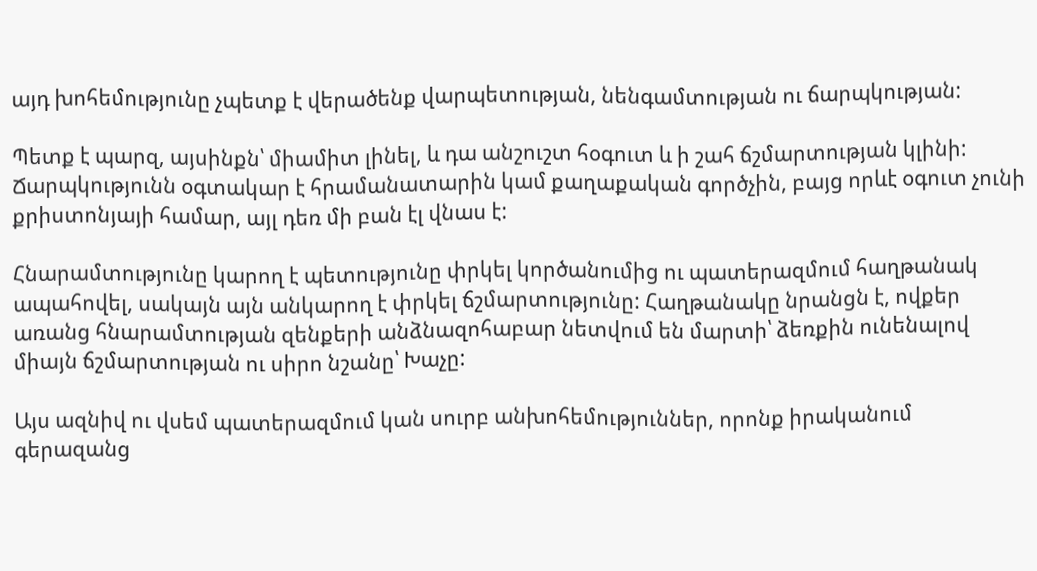այդ խոհեմությունը չպետք է վերածենք վարպետության, նենգամտության ու ճարպկության:

Պետք է պարզ, այսինքն՝ միամիտ լինել, և դա անշուշտ հօգուտ և ի շահ ճշմարտության կլինի: Ճարպկությունն օգտակար է հրամանատարին կամ քաղաքական գործչին, բայց որևէ օգուտ չունի քրիստոնյայի համար, այլ դեռ մի բան էլ վնաս է:

Հնարամտությունը կարող է պետությունը փրկել կործանումից ու պատերազմում հաղթանակ ապահովել, սակայն այն անկարող է փրկել ճշմարտությունը: Հաղթանակը նրանցն է, ովքեր առանց հնարամտության զենքերի անձնազոհաբար նետվում են մարտի՝ ձեռքին ունենալով միայն ճշմարտության ու սիրո նշանը՝ Խաչը:

Այս ազնիվ ու վսեմ պատերազմում կան սուրբ անխոհեմություններ, որոնք իրականում գերազանց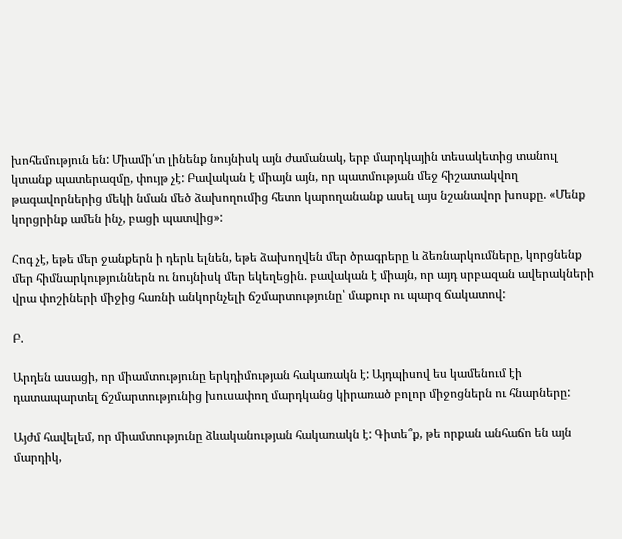խոհեմություն են: Միամի՛տ լինենք նույնիսկ այն ժամանակ, երբ մարդկային տեսակետից տանուլ կտանք պատերազմը, փույթ չէ: Բավական է միայն այն, որ պատմության մեջ հիշատակվող թագավորներից մեկի նման մեծ ձախողումից հետո կարողանանք ասել այս նշանավոր խոսքը. «Մենք կորցրինք ամեն ինչ, բացի պատվից»:

Հոգ չէ, եթե մեր ջանքերն ի դերև ելնեն, եթե ձախողվեն մեր ծրագրերը և ձեռնարկումները, կորցնենք մեր հիմնարկություններն ու նույնիսկ մեր եկեղեցին. բավական է միայն, որ այդ սրբազան ավերակների վրա փոշիների միջից հառնի անկորնչելի ճշմարտությունը՝ մաքուր ու պարզ ճակատով:

Բ.

Արդեն ասացի, որ միամտությունը երկդիմության հակառակն է: Այդպիսով ես կամենում էի դատապարտել ճշմարտությունից խուսափող մարդկանց կիրառած բոլոր միջոցներն ու հնարները:

Այժմ հավելեմ, որ միամտությունը ձևականության հակառակն է: Գիտե՞ք, թե որքան անհաճո են այն մարդիկ,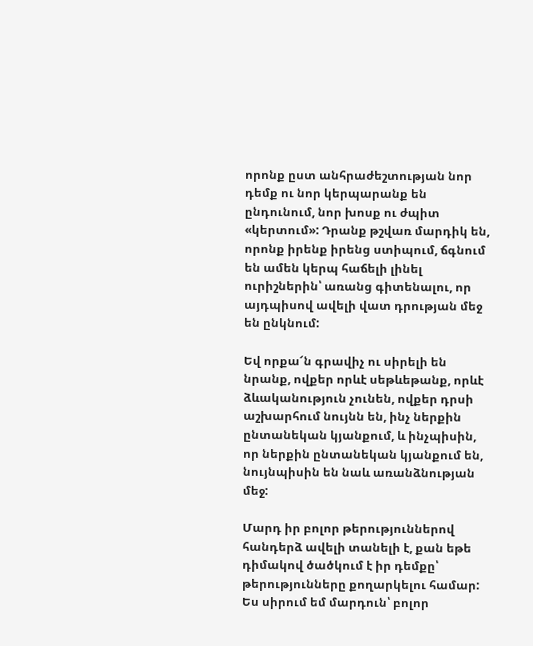որոնք ըստ անհրաժեշտության նոր դեմք ու նոր կերպարանք են ընդունում, նոր խոսք ու ժպիտ «կերտում»: Դրանք թշվառ մարդիկ են, որոնք իրենք իրենց ստիպում, ճգնում են ամեն կերպ հաճելի լինել ուրիշներին՝ առանց գիտենալու, որ այդպիսով ավելի վատ դրության մեջ են ընկնում:

Եվ որքա՜ն գրավիչ ու սիրելի են նրանք, ովքեր որևէ սեթևեթանք, որևէ ձևականություն չունեն, ովքեր դրսի աշխարհում նույնն են, ինչ ներքին ընտանեկան կյանքում, և ինչպիսին, որ ներքին ընտանեկան կյանքում են, նույնպիսին են նաև առանձնության մեջ:

Մարդ իր բոլոր թերություններով հանդերձ ավելի տանելի է, քան եթե դիմակով ծածկում է իր դեմքը՝ թերությունները քողարկելու համար: Ես սիրում եմ մարդուն՝ բոլոր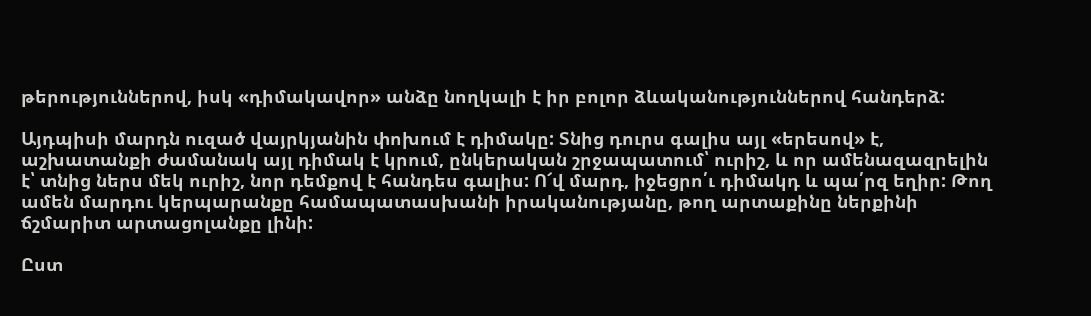թերություններով, իսկ «դիմակավոր» անձը նողկալի է իր բոլոր ձևականություններով հանդերձ:

Այդպիսի մարդն ուզած վայրկյանին փոխում է դիմակը: Տնից դուրս գալիս այլ «երեսով» է, աշխատանքի ժամանակ այլ դիմակ է կրում, ընկերական շրջապատում՝ ուրիշ, և որ ամենազազրելին է՝ տնից ներս մեկ ուրիշ, նոր դեմքով է հանդես գալիս: Ո՜վ մարդ, իջեցրո՛ւ դիմակդ և պա՛րզ եղիր: Թող ամեն մարդու կերպարանքը համապատասխանի իրականությանը, թող արտաքինը ներքինի ճշմարիտ արտացոլանքը լինի:

Ըստ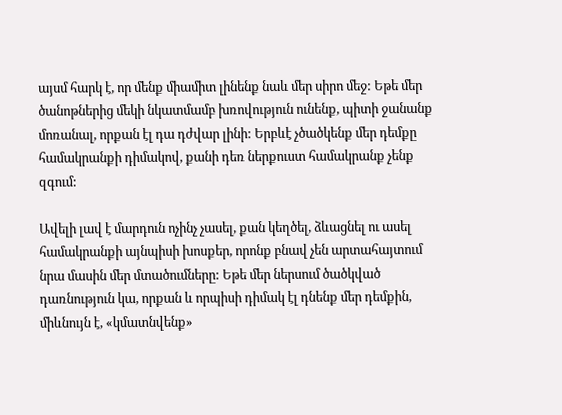այսմ հարկ է, որ մենք միամիտ լինենք նաև մեր սիրո մեջ: Եթե մեր ծանոթներից մեկի նկատմամբ խռովություն ունենք, պիտի ջանանք մոռանալ, որքան էլ դա դժվար լինի: Երբևէ չծածկենք մեր դեմքը համակրանքի դիմակով, քանի դեռ ներքուստ համակրանք չենք զգում:

Ավելի լավ է մարդուն ոչինչ չասել, քան կեղծել, ձևացնել ու ասել համակրանքի այնպիսի խոսքեր, որոնք բնավ չեն արտահայտում նրա մասին մեր մտածումները: Եթե մեր ներսում ծածկված դառնություն կա, որքան և որպիսի դիմակ էլ դնենք մեր դեմքին, միևնույն է, «կմատնվենք»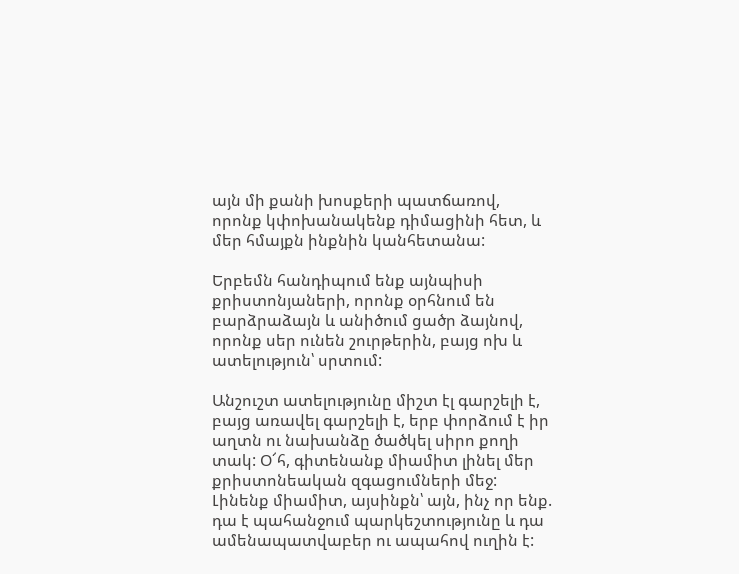այն մի քանի խոսքերի պատճառով, որոնք կփոխանակենք դիմացինի հետ, և մեր հմայքն ինքնին կանհետանա:

Երբեմն հանդիպում ենք այնպիսի քրիստոնյաների, որոնք օրհնում են բարձրաձայն և անիծում ցածր ձայնով, որոնք սեր ունեն շուրթերին, բայց ոխ և ատելություն՝ սրտում:

Անշուշտ ատելությունը միշտ էլ գարշելի է, բայց առավել գարշելի է, երբ փորձում է իր աղտն ու նախանձը ծածկել սիրո քողի տակ: Օ՜հ, գիտենանք միամիտ լինել մեր քրիստոնեական զգացումների մեջ: Լինենք միամիտ, այսինքն՝ այն, ինչ որ ենք. դա է պահանջում պարկեշտությունը և դա ամենապատվաբեր ու ապահով ուղին է: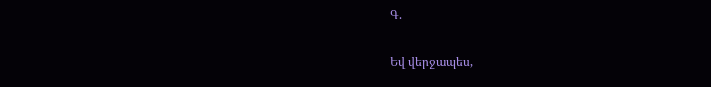Գ.

Եվ վերջապես,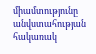միամտությունը անվստահության հակառակ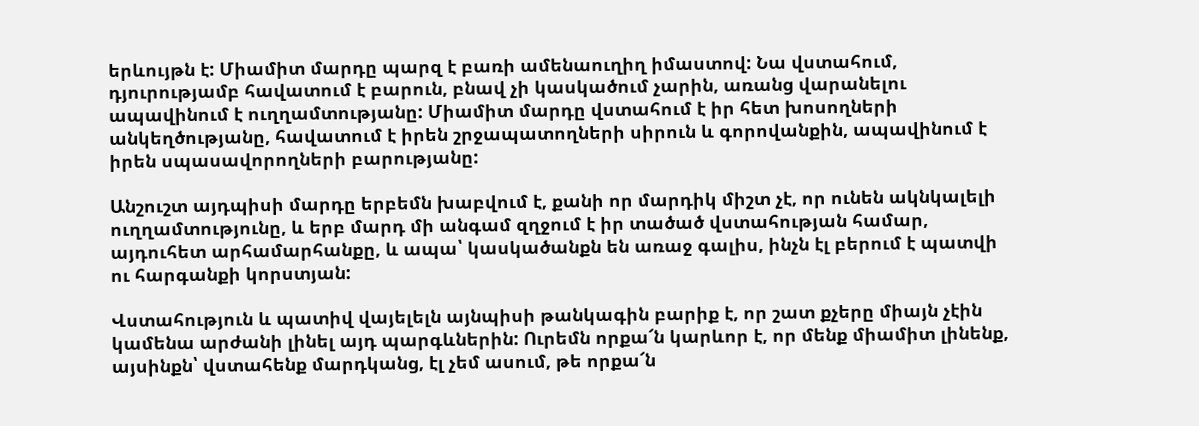երևույթն է: Միամիտ մարդը պարզ է բառի ամենաուղիղ իմաստով: Նա վստահում, դյուրությամբ հավատում է բարուն, բնավ չի կասկածում չարին, առանց վարանելու ապավինում է ուղղամտությանը: Միամիտ մարդը վստահում է իր հետ խոսողների անկեղծությանը, հավատում է իրեն շրջապատողների սիրուն և գորովանքին, ապավինում է իրեն սպասավորողների բարությանը:

Անշուշտ այդպիսի մարդը երբեմն խաբվում է, քանի որ մարդիկ միշտ չէ, որ ունեն ակնկալելի ուղղամտությունը, և երբ մարդ մի անգամ զղջում է իր տածած վստահության համար, այդուհետ արհամարհանքը, և ապա՝ կասկածանքն են առաջ գալիս, ինչն էլ բերում է պատվի ու հարգանքի կորստյան:

Վստահություն և պատիվ վայելելն այնպիսի թանկագին բարիք է, որ շատ քչերը միայն չէին կամենա արժանի լինել այդ պարգևներին: Ուրեմն որքա՜ն կարևոր է, որ մենք միամիտ լինենք, այսինքն՝ վստահենք մարդկանց, էլ չեմ ասում, թե որքա՜ն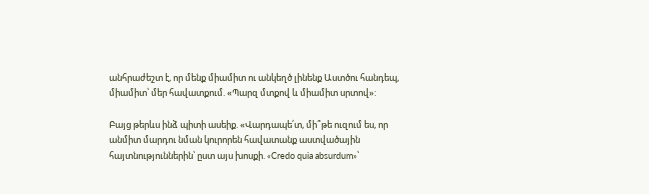անհրաժեշտ է, որ մենք միամիտ ու անկեղծ լինենք Աստծու հանդեպ, միամիտ՝ մեր հավատքում. «Պարզ մտքով և միամիտ սրտով»:

Բայց թերևս ինձ պիտի ասեիք. «Վարդապե՛տ, մի՞թե ուզում ես, որ անմիտ մարդու նման կուրորեն հավատանք աստվածային հայտնություններին՝ ըստ այս խոսքի. «Credo quia absurdum»՝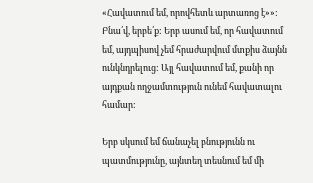«Հավատում եմ, որովհետև արտառոց է»»: Բնա՛վ, երբե՛ք: Երբ ասում եմ, որ հավատում եմ, այդպիսով չեմ հրաժարվում մտքիս ձայնն ունկնդրելուց: Այլ հավատում եմ, քանի որ այդքան ողջամտություն ունեմ հավատալու համար:

Երբ սկսում եմ ճանաչել բնությունն ու պատմությունը, այնտեղ տեսնում եմ մի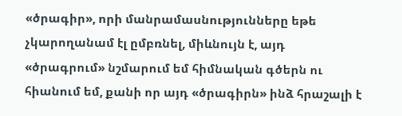«ծրագիր», որի մանրամասնությունները եթե չկարողանամ էլ ըմբռնել, միևնույն է, այդ «ծրագրում» նշմարում եմ հիմնական գծերն ու հիանում եմ, քանի որ այդ «ծրագիրն» ինձ հրաշալի է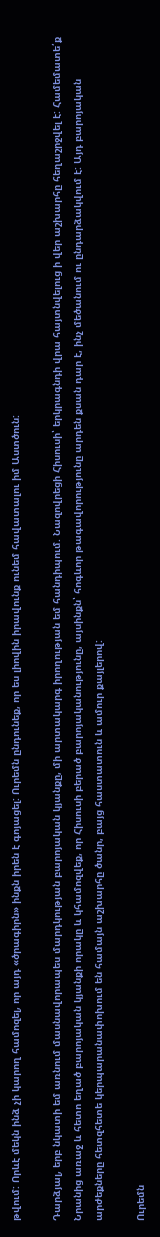թվում: Որևէ մեկն ինձ չի կարող համոզել, որ այդ «ծրագիրն» ինքն իրեն է գոյացել: Ուրեմն ընդունեք, որ ես լիովին իրավունք ունեմ հավատալու իմ Աստծուն:

Դարձյալ, երբ նկատի եմ առնում մասնավորապես մարդկության բարոյական կյանքը, մի արտակարգ իրողության եմ հանդիպում. Նազովրեցի Հիսուսի՝ երկրագնդի վրա հայտնվելուց ի վեր աշխարհը հեղաշրջվել է: Համեմատե՛ք Նրանից առաջ և հետո եղած բարոյական կյանքի որակը և կհամոզվեք, որ Հիսուսի բերած բարոյականությունը, այսինքն՝ հոգևոր թագավորությունը արդեն քսան դար է, ինչ մեծանում ու ընդարձակվում է: Այդ բարոյական արժեքները հետզհետե կերպարանափոխում են համայն աշխարհը ծանր, բայց հաստատուն և ամուր քայլերով:

Ուրեմն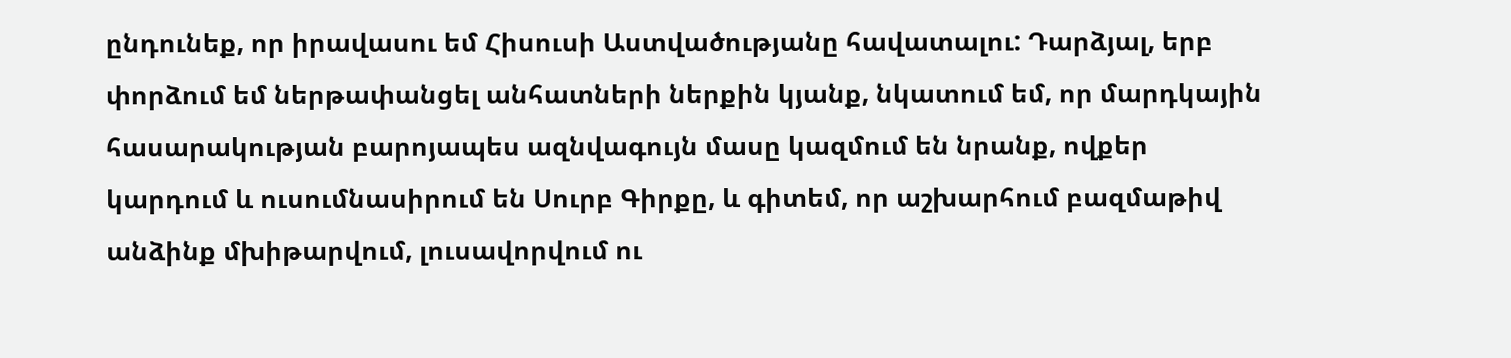ընդունեք, որ իրավասու եմ Հիսուսի Աստվածությանը հավատալու: Դարձյալ, երբ փորձում եմ ներթափանցել անհատների ներքին կյանք, նկատում եմ, որ մարդկային հասարակության բարոյապես ազնվագույն մասը կազմում են նրանք, ովքեր կարդում և ուսումնասիրում են Սուրբ Գիրքը, և գիտեմ, որ աշխարհում բազմաթիվ անձինք մխիթարվում, լուսավորվում ու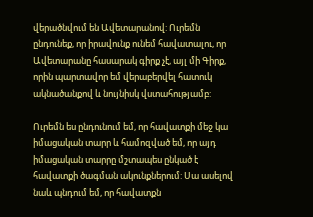վերածնվում են Ավետարանով: Ուրեմն ընդունեք, որ իրավունք ունեմ հավատալու, որ Ավետարանը հասարակ գիրք չէ, այլ մի Գիրք, որին պարտավոր եմ վերաբերվել հատուկ ակնածանքով և նույնիսկ վստահությամբ:

Ուրեմն ես ընդունում եմ, որ հավատքի մեջ կա իմացական տարր և համոզված եմ, որ այդ իմացական տարրը մշտապես ընկած է հավատքի ծագման ակունքներում: Սա ասելով նաև պնդում եմ, որ հավատքն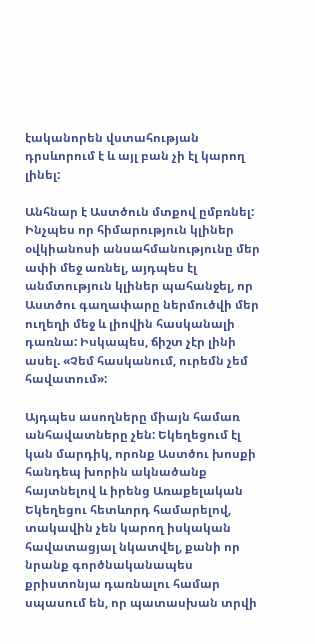էականորեն վստահության դրսևորում է և այլ բան չի էլ կարող լինել:

Անհնար է Աստծուն մտքով ըմբռնել: Ինչպես որ հիմարություն կլիներ օվկիանոսի անսահմանությունը մեր ափի մեջ առնել, այդպես էլ անմտություն կլիներ պահանջել, որ Աստծու գաղափարը ներմուծվի մեր ուղեղի մեջ և լիովին հասկանալի դառնա: Իսկապես, ճիշտ չէր լինի ասել. «Չեմ հասկանում, ուրեմն չեմ հավատում»:

Այդպես ասողները միայն համառ անհավատները չեն: Եկեղեցում էլ կան մարդիկ, որոնք Աստծու խոսքի հանդեպ խորին ակնածանք հայտնելով և իրենց Առաքելական Եկեղեցու հետևորդ համարելով, տակավին չեն կարող իսկական հավատացյալ նկատվել, քանի որ նրանք գործնականապես քրիստոնյա դառնալու համար սպասում են, որ պատասխան տրվի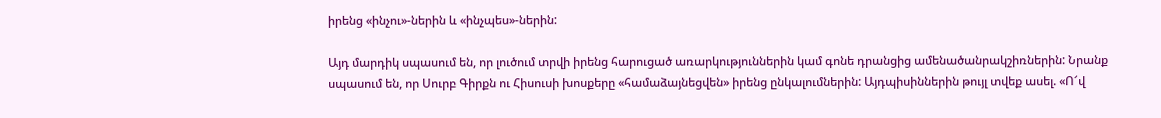իրենց «ինչու»-ներին և «ինչպես»-ներին:

Այդ մարդիկ սպասում են, որ լուծում տրվի իրենց հարուցած առարկություններին կամ գոնե դրանցից ամենածանրակշիռներին: Նրանք սպասում են, որ Սուրբ Գիրքն ու Հիսուսի խոսքերը «համաձայնեցվեն» իրենց ընկալումներին: Այդպիսիններին թույլ տվեք ասել. «Ո՜վ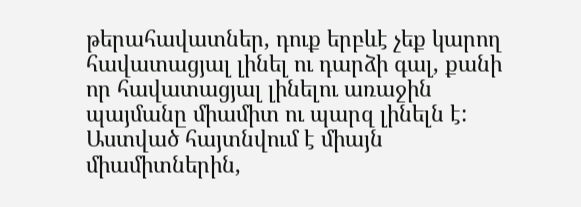թերահավատներ, դուք երբևէ չեք կարող հավատացյալ լինել ու դարձի գալ, քանի որ հավատացյալ լինելու առաջին պայմանը միամիտ ու պարզ լինելն է: Աստված հայտնվում է միայն միամիտներին,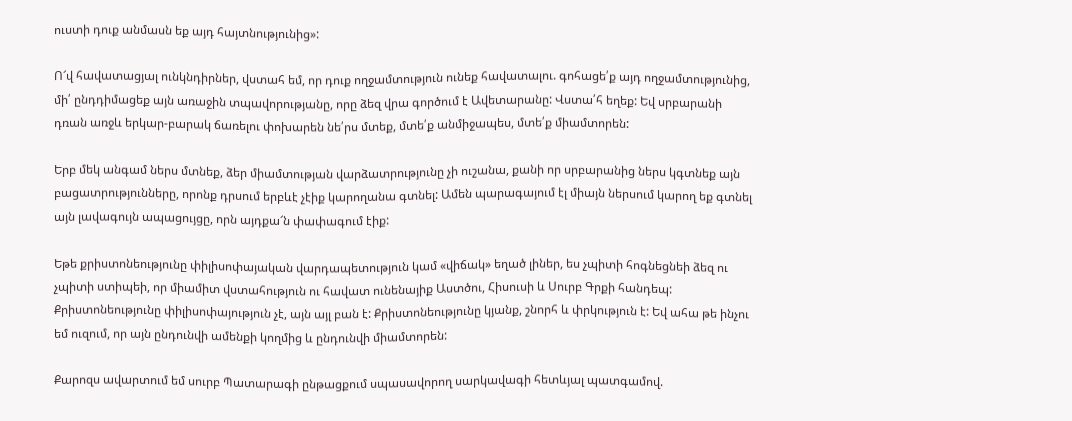ուստի դուք անմասն եք այդ հայտնությունից»:

Ո՜վ հավատացյալ ունկնդիրներ, վստահ եմ, որ դուք ողջամտություն ունեք հավատալու. գոհացե՛ք այդ ողջամտությունից, մի՛ ընդդիմացեք այն առաջին տպավորությանը, որը ձեզ վրա գործում է Ավետարանը: Վստա՛հ եղեք: Եվ սրբարանի դռան առջև երկար-բարակ ճառելու փոխարեն նե՛րս մտեք, մտե՛ք անմիջապես, մտե՛ք միամտորեն:

Երբ մեկ անգամ ներս մտնեք, ձեր միամտության վարձատրությունը չի ուշանա, քանի որ սրբարանից ներս կգտնեք այն բացատրությունները, որոնք դրսում երբևէ չէիք կարողանա գտնել: Ամեն պարագայում էլ միայն ներսում կարող եք գտնել այն լավագույն ապացույցը, որն այդքա՜ն փափագում էիք:

Եթե քրիստոնեությունը փիլիսոփայական վարդապետություն կամ «վիճակ» եղած լիներ, ես չպիտի հոգնեցնեի ձեզ ու չպիտի ստիպեի, որ միամիտ վստահություն ու հավատ ունենայիք Աստծու, Հիսուսի և Սուրբ Գրքի հանդեպ: Քրիստոնեությունը փիլիսոփայություն չէ, այն այլ բան է: Քրիստոնեությունը կյանք, շնորհ և փրկություն է: Եվ ահա թե ինչու եմ ուզում, որ այն ընդունվի ամենքի կողմից և ընդունվի միամտորեն:

Քարոզս ավարտում եմ սուրբ Պատարագի ընթացքում սպասավորող սարկավագի հետևյալ պատգամով.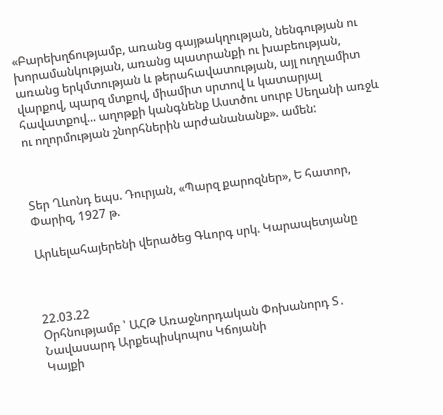«Բարեխղճությամբ, առանց գայթակղության, նենգության ու խորամանկության, առանց պատրանքի ու խաբեության, առանց երկմտության և թերահավատության, այլ ուղղամիտ վարքով, պարզ մտքով, միամիտ սրտով և կատարյալ հավատքով... աղոթքի կանգնենք Աստծու սուրբ Սեղանի առջև ու ողորմության շնորհներին արժանանանք». ամեն:



Տեր Ղևոնդ եպս. Դուրյան, «Պարզ քարոզներ», Ե հատոր, Փարիզ, 1927 թ.

Արևելահայերենի վերածեց Գևորգ սրկ. Կարապետյանը



22.03.22
Օրհնությամբ ՝ ԱՀԹ Առաջնորդական Փոխանորդ Տ․ Նավասարդ Արքեպիսկոպոս Կճոյանի
Կայքի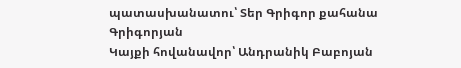պատասխանատու՝ Տեր Գրիգոր քահանա Գրիգորյան
Կայքի հովանավոր՝ Անդրանիկ Բաբոյան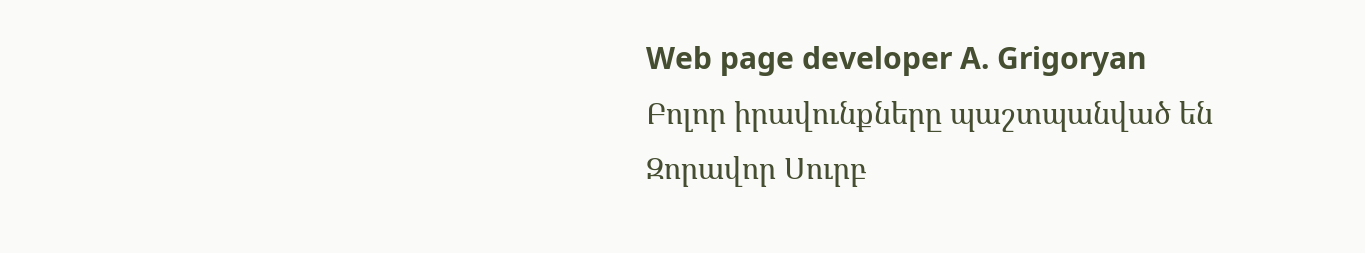Web page developer A. Grigoryan
Բոլոր իրավունքները պաշտպանված են Զորավոր Սուրբ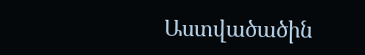Աստվածածին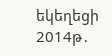եկեղեցի 2014թ․